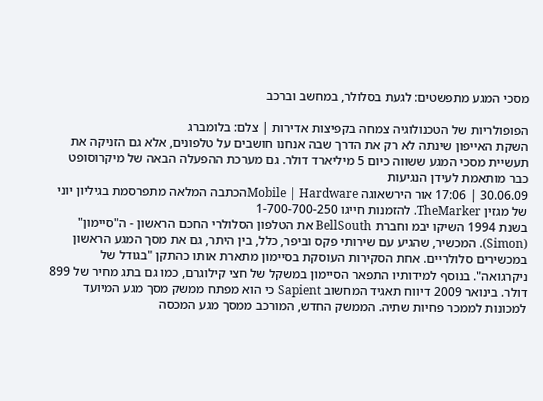מסכי המגע מתפשטים: לגעת בסלולר, במחשב וברכב

הפופולריות של הטכנולוגיה צמחה בקפיצות אדירות | צלם: בלומברג
השקת האייפון שינתה לא רק את הדרך שבה אנחנו חושבים על טלפונים, אלא גם הזניקה את תעשיית מסכי המגע ששווה כיום 5 מיליארד דולר. גם מערכת ההפעלה הבאה של מיקרוסופט כבר מותאמת לעידן הנגיעות
30.06.09 | 17:06 אור הירשאוגה Mobile | Hardwareהכתבה המלאה מתפרסמת בגיליון יוני של מגזין TheMarker. להזמנות חייגו 1-700-700-250
בשנת 1994 השיקו יבמ וחברת BellSouth את הטלפון הסלולרי החכם הראשון - ה"סיימון" (Simon). המכשיר, שהגיע עם שירותי פקס וביפר, כלל, בין היתר, גם את מסך המגע הראשון במכשירים סלולריים. אחת הסקירות העוסקת בסיימון מתארת אותו כהתקן "בגודל של ניקרגואה". בנוסף למידותיו התפאר הסיימון במשקל של חצי קילוגרם, כמו גם בתג מחיר של 899 דולר. בינואר 2009 דיווח תאגיד המחשוב Sapient כי הוא מפתח ממשק מסך מגע המיועד למכונות לממכר פחיות שתיה. הממשק החדש, המורכב ממסך מגע המכסה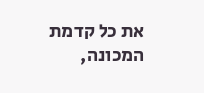את כל קדמת המכונה,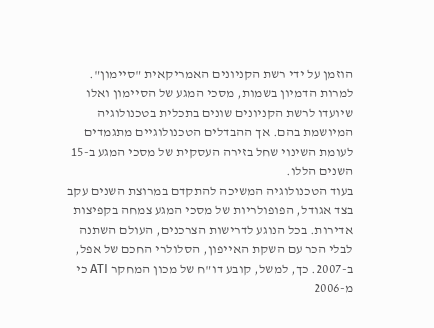הוזמן על ידי רשת הקניונים האמריקאית "סיימון". למרות הדמיון בשמות, מסכי המגע של הסיימון ואלו שיועדו לרשת הקניונים שונים בתכלית בטכנולוגיה המיושמת בהם. אך ההבדלים הטכנולוגיים מתגמדים לעומת השינוי שחל בזירה העסקית של מסכי המגע ב-15 השנים הללו.
בעוד הטכנולוגיה המשיכה להתקדם במרוצת השנים עקב בצד אגודל, הפופולריות של מסכי המגע צמחה בקפיצות אדירות. בכל הנוגע לדרישות הצרכנים, העולם השתנה לבלי הכר עם השקת האייפון, הסלולרי החכם של אפל, ב-2007. כך, למשל, קובע דו"ח של מכון המחקר ATI כי מ-2006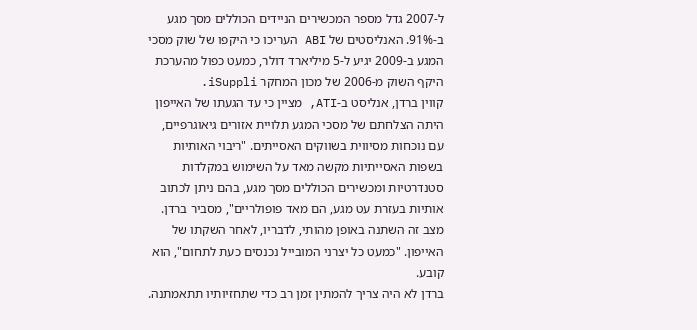ל-2007 גדל מספר המכשירים הניידים הכוללים מסך מגע ב-91%. האנליסטים של ABI העריכו כי היקפו של שוק מסכי המגע ב-2009 יגיע ל-5 מיליארד דולר, כמעט כפול מהערכת היקף השוק מ-2006 של מכון המחקר iSuppli.
קווין ברדן, אנליסט ב-ATI, מציין כי עד הגעתו של האייפון היתה הצלחתם של מסכי המגע תלויית אזורים גיאוגרפיים, עם נוכחות מסיווית בשווקים האסייתים. "ריבוי האותיות בשפות האסייתיות מקשה מאד על השימוש במקלדות סטנדרטיות ומכשירים הכוללים מסך מגע, בהם ניתן לכתוב אותיות בעזרת עט מגע, הם מאד פופולריים", מסביר ברדן. מצב זה השתנה באופן מהותי, לדבריו, לאחר השקתו של האייפון. "כמעט כל יצרני המובייל נכנסים כעת לתחום", הוא קובע.
ברדן לא היה צריך להמתין זמן רב כדי שתחזיותיו תתאמתנה.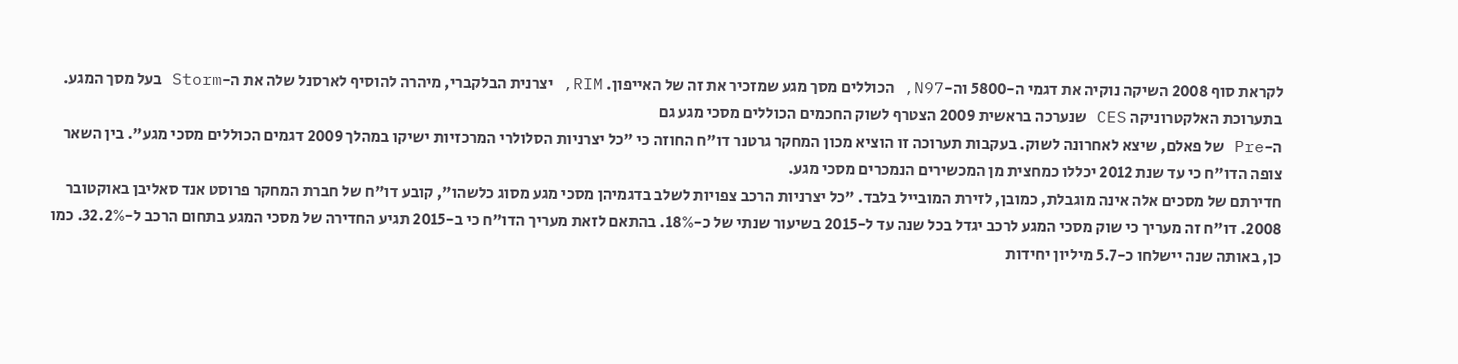לקראת סוף 2008 השיקה נוקיה את דגמי ה-5800 וה-N97, הכוללים מסך מגע שמזכיר את זה של האייפון. RIM, יצרנית הבלקברי, מיהרה להוסיף לארסנל שלה את ה-Storm בעל מסך המגע. בתערוכת האלקטרוניקה CES שנערכה בראשית 2009 הצטרף לשוק החכמים הכוללים מסכי מגע גם
ה-Pre של פאלם, שיצא לאחרונה לשוק. בעקבות תערוכה זו הוציא מכון המחקר גרטנר דו"ח החוזה כי "כל יצרניות הסלולרי המרכזיות ישיקו במהלך 2009 דגמים הכוללים מסכי מגע". בין השאר צופה הדו"ח כי עד שנת 2012 יכללו כמחצית מן המכשירים הנמכרים מסכי מגע.
חדירתם של מסכים אלה אינה מוגבלת, כמובן, לזירת המובייל בלבד. "כל יצרניות הרכב צפויות לשלב בדגמיהן מסכי מגע מסוג כלשהו", קובע דו"ח של חברת המחקר פרוסט אנד סאליבן באוקטובר 2008. דו"ח זה מעריך כי שוק מסכי המגע לרכב יגדל בכל שנה עד ל-2015 בשיעור שנתי של כ-18%. בהתאם לזאת מעריך הדו"ח כי ב-2015 תגיע החדירה של מסכי המגע בתחום הרכב ל-32.2%. כמו כן, באותה שנה יישלחו כ-5.7 מיליון יחידות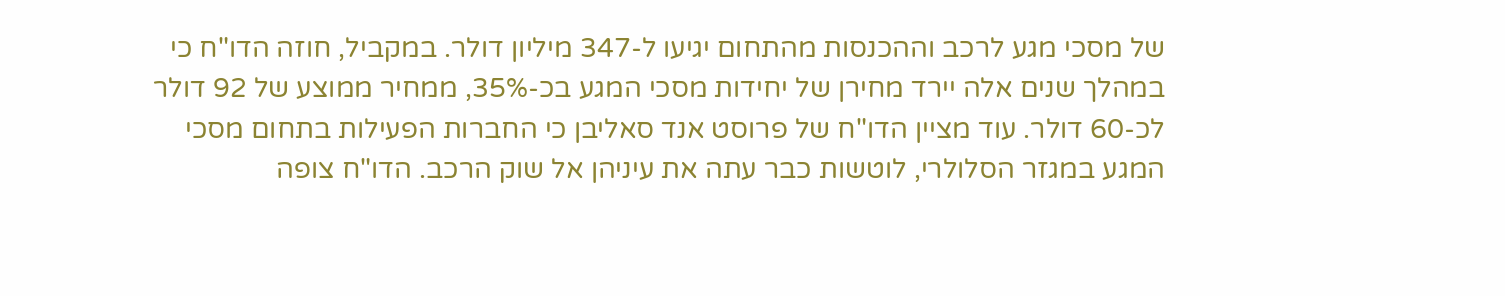של מסכי מגע לרכב וההכנסות מהתחום יגיעו ל-347 מיליון דולר. במקביל, חוזה הדו"ח כי במהלך שנים אלה יירד מחירן של יחידות מסכי המגע בכ-35%, ממחיר ממוצע של 92 דולר לכ-60 דולר. עוד מציין הדו"ח של פרוסט אנד סאליבן כי החברות הפעילות בתחום מסכי המגע במגזר הסלולרי, לוטשות כבר עתה את עיניהן אל שוק הרכב. הדו"ח צופה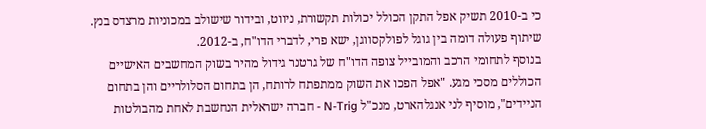כי ב-2010 תשיק אפל התקן הכולל יכולות תקשורת, ניווט, ובידור שישולב במכוניות מרצדס בנץ. שיתוף פעולה דומה בין גוגל לפולקסווגן, ישא פרי, לדברי הדו"ח, ב-2012.
בנוסף לתחומי הרכב והמובייל צופה הדו"ח של גרטנר גידול מהיר בשוק המחשבים האישיים הכוללים מסכי מגע. "אפל הפכו את השוק ממתפתח לרותח, הן בתחום הסלולריים והן בתחום הניידים", מוסיף לני אנגלהארט, מנכ"ל N-Trig - חברה ישראלית הנחשבת לאחת מהבולטות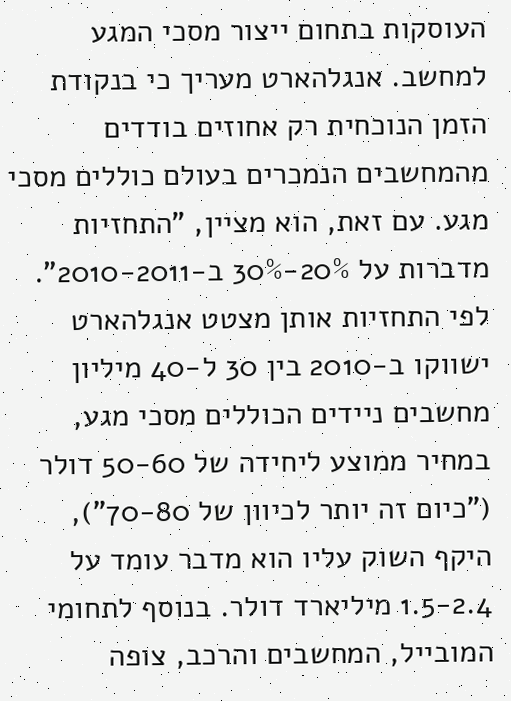העוסקות בתחום ייצור מסכי המגע למחשב. אנגלהארט מעריך כי בנקודת הזמן הנוכחית רק אחוזים בודדים מהמחשבים הנמכרים בעולם כוללים מסכי מגע. עם זאת, הוא מציין, "התחזיות מדברות על 20%-30% ב-2010-2011". לפי התחזיות אותן מצטט אנגלהארט ישווקו ב-2010 בין 30 ל-40 מיליון מחשבים ניידים הכוללים מסכי מגע, במחיר ממוצע ליחידה של 50-60 דולר ("כיום זה יותר לכיוון של 70-80"), היקף השוק עליו הוא מדבר עומד על 1.5-2.4 מיליארד דולר. בנוסף לתחומי המובייל, המחשבים והרכב, צופה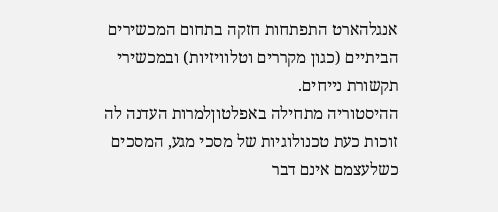אנגלהארט התפתחות חזקה בתחום המכשירים הביתיים (כגון מקררים וטלוויזיות) ובמכשירי תקשורת נייחים.
ההיסטוריה מתחילה באפלטוןלמרות העדנה לה זוכות כעת טכנולוגיות של מסכי מגע, המסכים כשלעצמם אינם דבר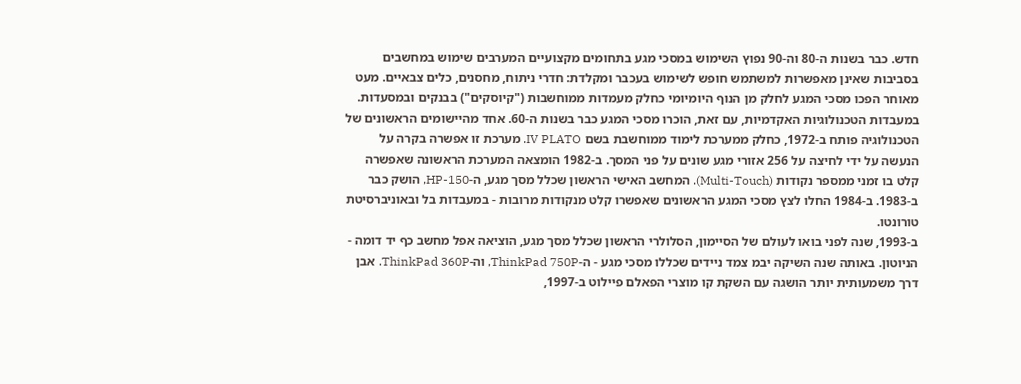חדש. כבר בשנות ה-80 וה-90 נפוץ השימוש במסכי מגע בתחומים מקצועיים המערבים שימוש במחשבים בסביבות שאינן מאפשרות למשתמש חופש לשימוש בעכבר ומקלדת: חדרי ניתוח, מחסנים, כלים צבאיים. מעט מאוחר הפכו מסכי המגע לחלק מן הנוף היומיומי כחלק מעמדות ממוחשבות ("קיוסקים") בבנקים ובמסעדות.
במעבדות הטכנולוגיות האקדמיות, עם זאת, הוכרו מסכי המגע כבר בשנות ה-60. אחד מהיישומים הראשונים של הטכנולוגיה פותח ב-1972, כחלק ממערכת לימוד ממוחשבת בשם IV PLATO. מערכת זו אפשרה בקרה על הנעשה על ידי לחיצה על 256 אזורי מגע שונים על פני המסך. ב-1982 הומצאה המערכת הראשונה שאפשרה קלט בו זמני ממספר נקודות (Multi-Touch). המחשב האישי הראשון שכלל מסך מגע, ה-HP-150, הושק כבר ב-1983. ב-1984 החלו לצץ מסכי המגע הראשונים שאפשרו קלט מנקודות מרובות - במעבדות בל ובאוניברסיטת טורונטו.
ב-1993, שנה לפני בואו לעולם של הסיימון, הסלולרי הראשון שכלל מסך מגע, הוציאה אפל מחשב כף יד דומה - הניוטון. באותה שנה השיקה יבמ צמד ניידים שכללו מסכי מגע - ה-ThinkPad 750P, וה-ThinkPad 360P. אבן דרך משמעותית יותר הושגה עם השקת קו מוצרי הפאלם פיילוט ב-1997,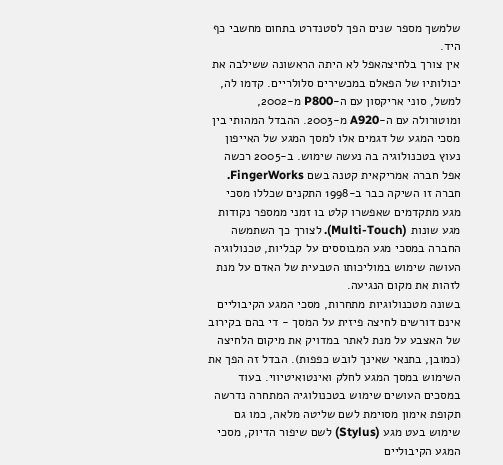שלמשך מספר שנים הפך לסטנדרט בתחום מחשבי כף היד.
אין צורך בלחיצהאפל לא היתה הראשונה ששילבה את יכולותיו של הפאלם במכשירים סלולריים. קדמו לה, למשל, סוני אריקסון עם ה-P800 מ-2002, ומוטורולה עם ה-A920 מ-2003. ההבדל המהותי בין מסכי המגע של דגמים אלו למסך המגע של האייפון נעוץ בטכנולוגיה בה נעשה שימוש. ב-2005 רכשה אפל חברה אמריקאית קטנה בשם FingerWorks. חברה זו השיקה כבר ב-1998 התקנים שכללו מסכי מגע מתקדמים שאפשרו קלט בו זמני ממספר נקודות מגע שונות (Multi-Touch). לצורך כך השתמשה החברה במסכי מגע המבוססים על קבליות, טכנולוגיה העושה שימוש במוליכותו הטבעית של האדם על מנת לזהות את מקום הנגיעה.
בשונה מטכנולוגיות מתחרות, מסכי המגע הקיבוליים אינם דורשים לחיצה פיזית על המסך - די בהם בקירוב של האצבע על מנת לאתר במדויק את מיקום הלחיצה (כמובן, בתנאי שאינך לובש כפפות). הבדל זה הפך את השימוש במסך המגע לחלק ואינטואיטיווי. בעוד במסכים העושים שימוש בטכנולוגיה המתחרה נדרשה תקופת אימון מסוימת לשם שליטה מלאה, כמו גם שימוש בעט מגע (Stylus) לשם שיפור הדיוק, מסכי המגע הקיבוליים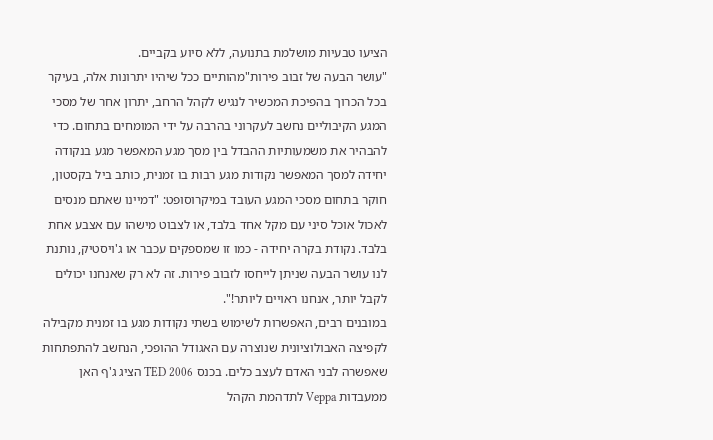הציעו טבעיות מושלמת בתנועה, ללא סיוע בקביים.
"עושר הבעה של זבוב פירות"מהותיים ככל שיהיו יתרונות אלה, בעיקר בכל הכרוך בהפיכת המכשיר לנגיש לקהל הרחב, יתרון אחר של מסכי המגע הקיבוליים נחשב לעקרוני בהרבה על ידי המומחים בתחום. כדי להבהיר את משמעותיות ההבדל בין מסך מגע המאפשר מגע בנקודה יחידה למסך המאפשר נקודות מגע רבות בו זמנית, כותב ביל בקסטון, חוקר בתחום מסכי המגע העובד במיקרוסופט: "דמיינו שאתם מנסים לאכול אוכל סיני עם מקל אחד בלבד, או לצבוט מישהו עם אצבע אחת בלבד. נקודת בקרה יחידה - כמו זו שמספקים עכבר או ג'ויסטיק, נותנת לנו עושר הבעה שניתן לייחסו לזבוב פירות. זה לא רק שאנחנו יכולים לקבל יותר, אנחנו ראויים ליותר!".
במובנים רבים, האפשרות לשימוש בשתי נקודות מגע בו זמנית מקבילה לקפיצה האבולוציונית שנוצרה עם האגודל ההופכי, הנחשב להתפתחות שאפשרה לבני האדם לעצב כלים. בכנס TED 2006 הציג ג'ף האן ממעבדות Veppa לתדהמת הקהל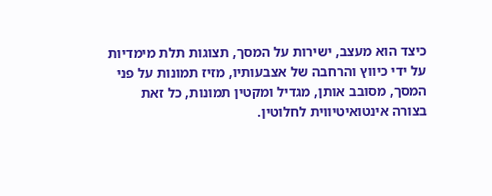כיצד הוא מעצב, ישירות על המסך, תצוגות תלת מימדיות על ידי כיווץ והרחבה של אצבעותיו, מזיז תמונות על פני המסך, מסובב אותן, מגדיל ומקטין תמונות, כל זאת בצורה אינטואיטיווית לחלוטין.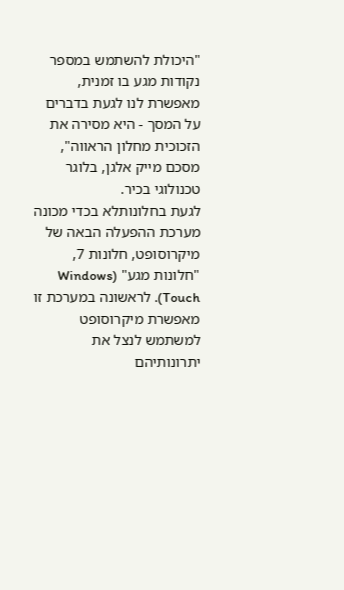"היכולת להשתמש במספר נקודות מגע בו זמנית, מאפשרת לנו לגעת בדברים על המסך - היא מסירה את הזכוכית מחלון הראווה", מסכם מייק אלגן, בלוגר טכנולוגי בכיר.
לגעת בחלונותלא בכדי מכונה מערכת ההפעלה הבאה של מיקרוסופט, חלונות 7, "חלונות מגע" (Windows Touch). לראשונה במערכת זו מאפשרת מיקרוסופט למשתמש לנצל את יתרונותיהם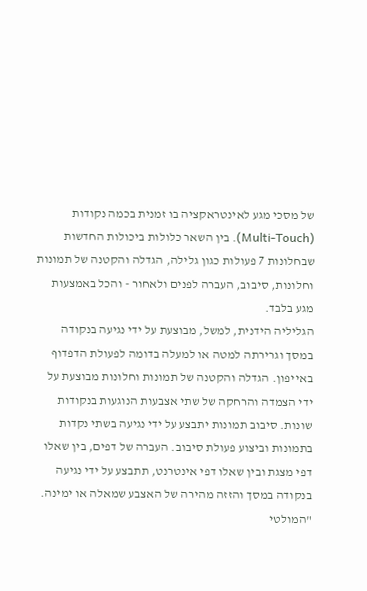של מסכי מגע לאינטראקציה בו זמנית בכמה נקודות (Multi-Touch). בין השאר כלולות ביכולות החדשות שבחלונות 7 פעולות כגון גלילה, הגדלה והקטנה של תמונות וחלונות, סיבוב, העברה לפנים ולאחור - והכל באמצעות מגע בלבד.
הגליליה הידנית, למשל, מבוצעת על ידי נגיעה בנקודה במסך וגרירתה למטה או למעלה בדומה לפעולת הדפדוף באייפון. הגדלה והקטנה של תמונות וחלונות מבוצעת על ידי הצמדה והרחקה של שתי אצבעות הנוגעות בנקודות שונות. סיבוב תמונות יתבצע על ידי נגיעה בשתי נקדות בתמונות וביצוע פעולת סיבוב. העברה של דפים, בין שאלו דפי מצגת ובין שאלו דפי אינטרנט, תתבצע על ידי נגיעה בנקודה במסך והזזה מהירה של האצבע שמאלה או ימינה.
"המולטי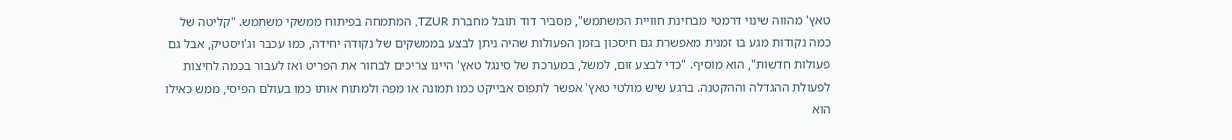טאץ' מהווה שינוי דרמטי מבחינת חוויית המשתמש", מסביר דוד תובל מחברת TZUR, המתמחה בפיתוח ממשקי משתמש. "קליטה של כמה נקודות מגע בו זמנית מאפשרת גם חיסכון בזמן הפעולות שהיה ניתן לבצע בממשקים של נקודה יחידה, כמו עכבר וג'ויסטיק, אבל גם פעולות חדשות", הוא מוסיף. "כדי לבצע זום, למשל, במערכת של סינגל טאץ' היינו צריכים לבחור את הפריט ואז לעבור בכמה לחיצות לפעולת ההגדלה וההקטנה. ברגע שיש מולטי טאץ' אפשר לתפוס אבייקט כמו תמונה או מפה ולמתוח אותו כמו בעולם הפיסי, ממש כאילו הוא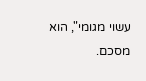עשוי מגומי", הוא מסכם.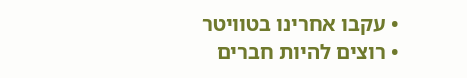• עקבו אחרינו בטוויטר
• רוצים להיות חברים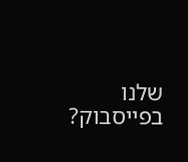שלנו בפייסבוק?